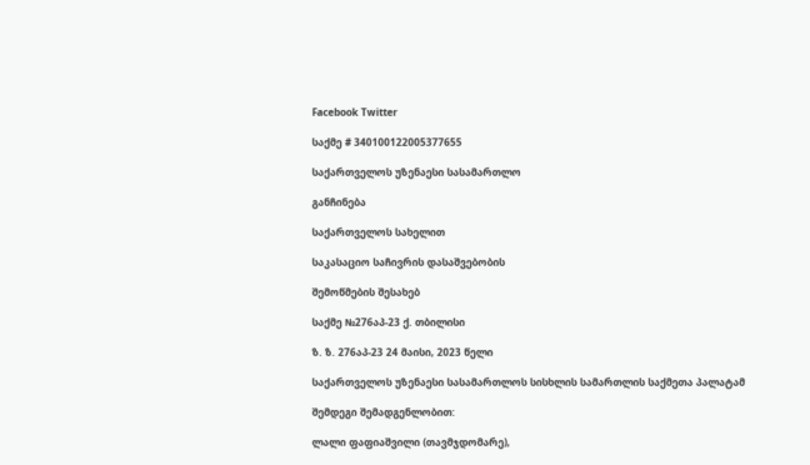Facebook Twitter

საქმე # 340100122005377655

საქართველოს უზენაესი სასამართლო

განჩინება

საქართველოს სახელით

საკასაციო საჩივრის დასაშვებობის

შემოწმების შესახებ

საქმე №276აპ-23 ქ. თბილისი

ზ. ზ. 276აპ-23 24 მაისი, 2023 წელი

საქართველოს უზენაესი სასამართლოს სისხლის სამართლის საქმეთა პალატამ

შემდეგი შემადგენლობით:

ლალი ფაფიაშვილი (თავმჯდომარე),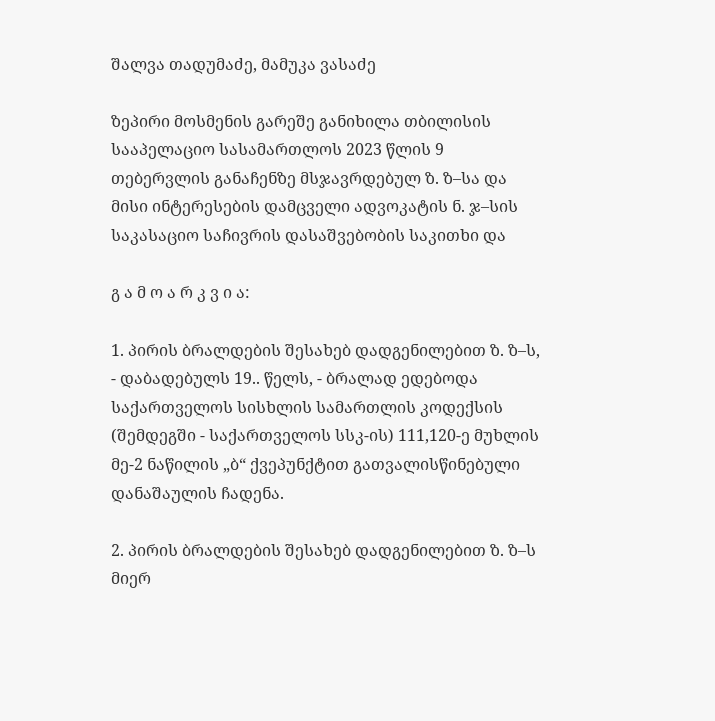შალვა თადუმაძე, მამუკა ვასაძე

ზეპირი მოსმენის გარეშე განიხილა თბილისის სააპელაციო სასამართლოს 2023 წლის 9 თებერვლის განაჩენზე მსჯავრდებულ ზ. ზ–სა და მისი ინტერესების დამცველი ადვოკატის ნ. ჯ–სის საკასაციო საჩივრის დასაშვებობის საკითხი და

გ ა მ ო ა რ კ ვ ი ა:

1. პირის ბრალდების შესახებ დადგენილებით ზ. ზ–ს, - დაბადებულს 19.. წელს, - ბრალად ედებოდა საქართველოს სისხლის სამართლის კოდექსის (შემდეგში - საქართველოს სსკ-ის) 111,120-ე მუხლის მე-2 ნაწილის „ბ“ ქვეპუნქტით გათვალისწინებული დანაშაულის ჩადენა.

2. პირის ბრალდების შესახებ დადგენილებით ზ. ზ–ს მიერ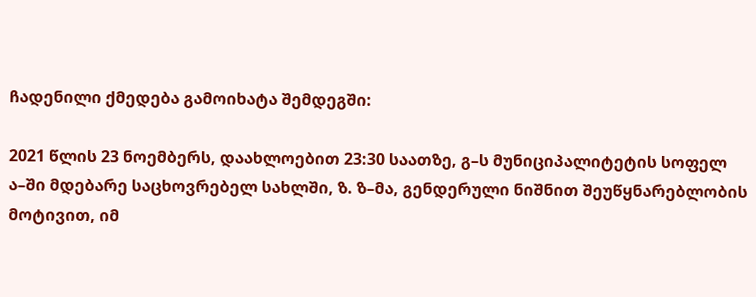ჩადენილი ქმედება გამოიხატა შემდეგში:

2021 წლის 23 ნოემბერს, დაახლოებით 23:30 საათზე, გ–ს მუნიციპალიტეტის სოფელ ა–ში მდებარე საცხოვრებელ სახლში, ზ. ზ–მა, გენდერული ნიშნით შეუწყნარებლობის მოტივით, იმ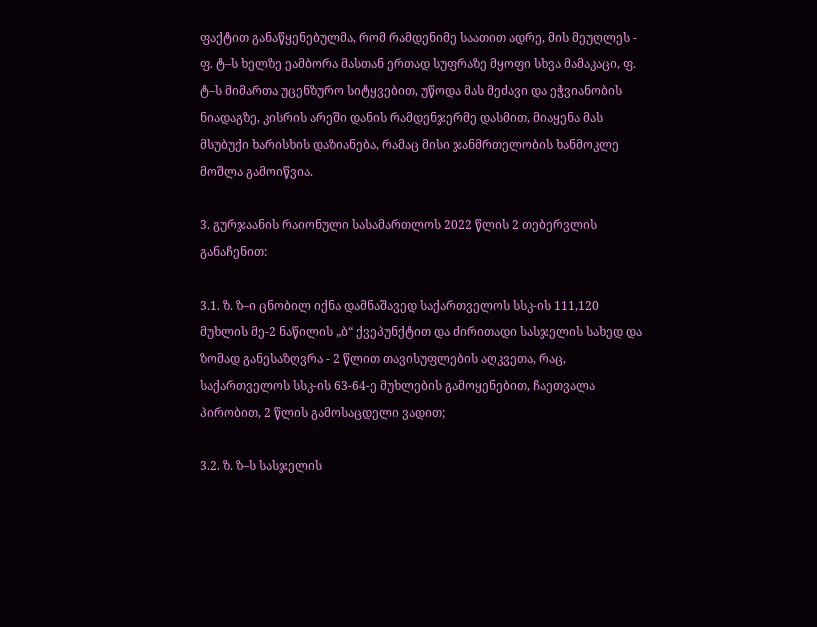ფაქტით განაწყენებულმა, რომ რამდენიმე საათით ადრე, მის მეუღლეს - ფ. ტ–ს ხელზე ეამბორა მასთან ერთად სუფრაზე მყოფი სხვა მამაკაცი, ფ. ტ–ს მიმართა უცენზურო სიტყვებით, უწოდა მას მეძავი და ეჭვიანობის ნიადაგზე, კისრის არეში დანის რამდენჯერმე დასმით, მიაყენა მას მსუბუქი ხარისხის დაზიანება, რამაც მისი ჯანმრთელობის ხანმოკლე მოშლა გამოიწვია.

3. გურჯაანის რაიონული სასამართლოს 2022 წლის 2 თებერვლის განაჩენით:

3.1. ზ. ზ–ი ცნობილ იქნა დამნაშავედ საქართველოს სსკ-ის 111,120 მუხლის მე-2 ნაწილის „ბ“ ქვეპუნქტით და ძირითადი სასჯელის სახედ და ზომად განესაზღვრა - 2 წლით თავისუფლების აღკვეთა, რაც, საქართველოს სსკ-ის 63-64-ე მუხლების გამოყენებით, ჩაეთვალა პირობით, 2 წლის გამოსაცდელი ვადით;

3.2. ზ. ზ–ს სასჯელის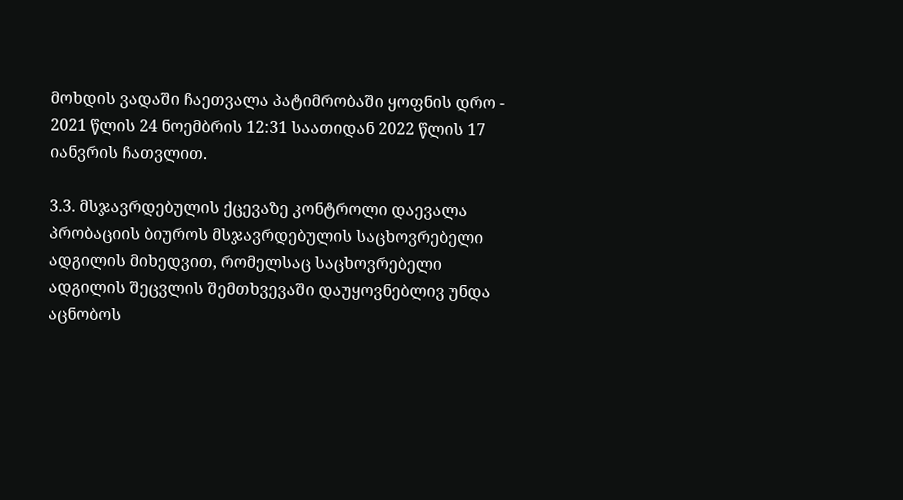მოხდის ვადაში ჩაეთვალა პატიმრობაში ყოფნის დრო - 2021 წლის 24 ნოემბრის 12:31 საათიდან 2022 წლის 17 იანვრის ჩათვლით.

3.3. მსჯავრდებულის ქცევაზე კონტროლი დაევალა პრობაციის ბიუროს მსჯავრდებულის საცხოვრებელი ადგილის მიხედვით, რომელსაც საცხოვრებელი ადგილის შეცვლის შემთხვევაში დაუყოვნებლივ უნდა აცნობოს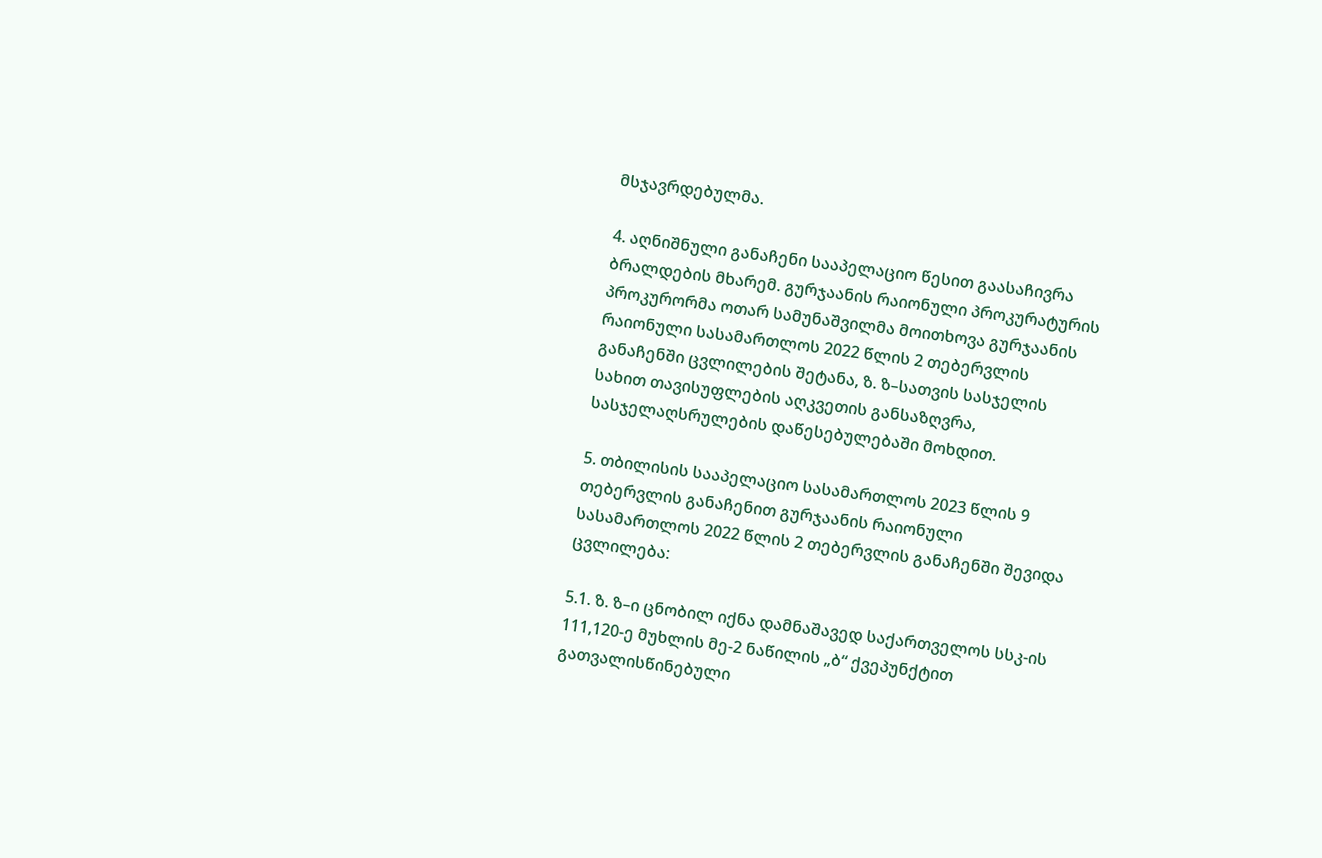მსჯავრდებულმა.

4. აღნიშნული განაჩენი სააპელაციო წესით გაასაჩივრა ბრალდების მხარემ. გურჯაანის რაიონული პროკურატურის პროკურორმა ოთარ სამუნაშვილმა მოითხოვა გურჯაანის რაიონული სასამართლოს 2022 წლის 2 თებერვლის განაჩენში ცვლილების შეტანა, ზ. ზ–სათვის სასჯელის სახით თავისუფლების აღკვეთის განსაზღვრა, სასჯელაღსრულების დაწესებულებაში მოხდით.

5. თბილისის სააპელაციო სასამართლოს 2023 წლის 9 თებერვლის განაჩენით გურჯაანის რაიონული სასამართლოს 2022 წლის 2 თებერვლის განაჩენში შევიდა ცვლილება:

5.1. ზ. ზ–ი ცნობილ იქნა დამნაშავედ საქართველოს სსკ-ის 111,120-ე მუხლის მე-2 ნაწილის „ბ“ ქვეპუნქტით გათვალისწინებული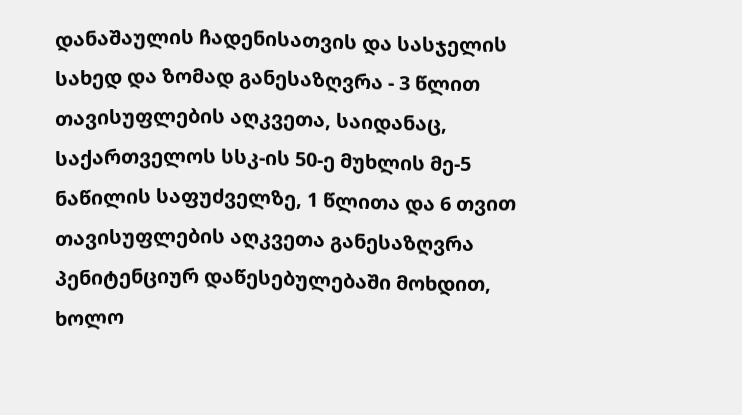დანაშაულის ჩადენისათვის და სასჯელის სახედ და ზომად განესაზღვრა - 3 წლით თავისუფლების აღკვეთა, საიდანაც, საქართველოს სსკ-ის 50-ე მუხლის მე-5 ნაწილის საფუძველზე, 1 წლითა და 6 თვით თავისუფლების აღკვეთა განესაზღვრა პენიტენციურ დაწესებულებაში მოხდით, ხოლო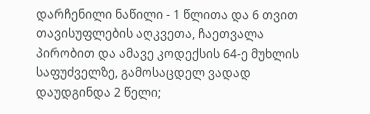დარჩენილი ნაწილი - 1 წლითა და 6 თვით თავისუფლების აღკვეთა, ჩაეთვალა პირობით და ამავე კოდექსის 64-ე მუხლის საფუძველზე, გამოსაცდელ ვადად დაუდგინდა 2 წელი;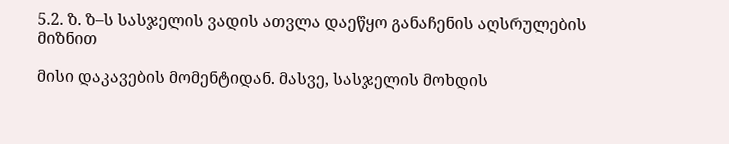5.2. ზ. ზ–ს სასჯელის ვადის ათვლა დაეწყო განაჩენის აღსრულების მიზნით

მისი დაკავების მომენტიდან. მასვე, სასჯელის მოხდის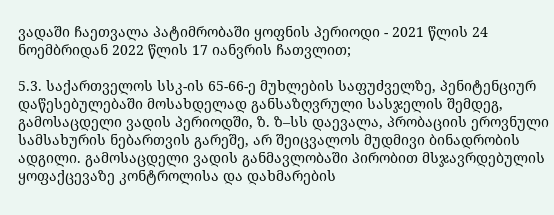ვადაში ჩაეთვალა პატიმრობაში ყოფნის პერიოდი - 2021 წლის 24 ნოემბრიდან 2022 წლის 17 იანვრის ჩათვლით;

5.3. საქართველოს სსკ-ის 65-66-ე მუხლების საფუძველზე, პენიტენციურ დაწესებულებაში მოსახდელად განსაზღვრული სასჯელის შემდეგ, გამოსაცდელი ვადის პერიოდში, ზ. ზ–სს დაევალა, პრობაციის ეროვნული სამსახურის ნებართვის გარეშე, არ შეიცვალოს მუდმივი ბინადრობის ადგილი. გამოსაცდელი ვადის განმავლობაში პირობით მსჯავრდებულის ყოფაქცევაზე კონტროლისა და დახმარების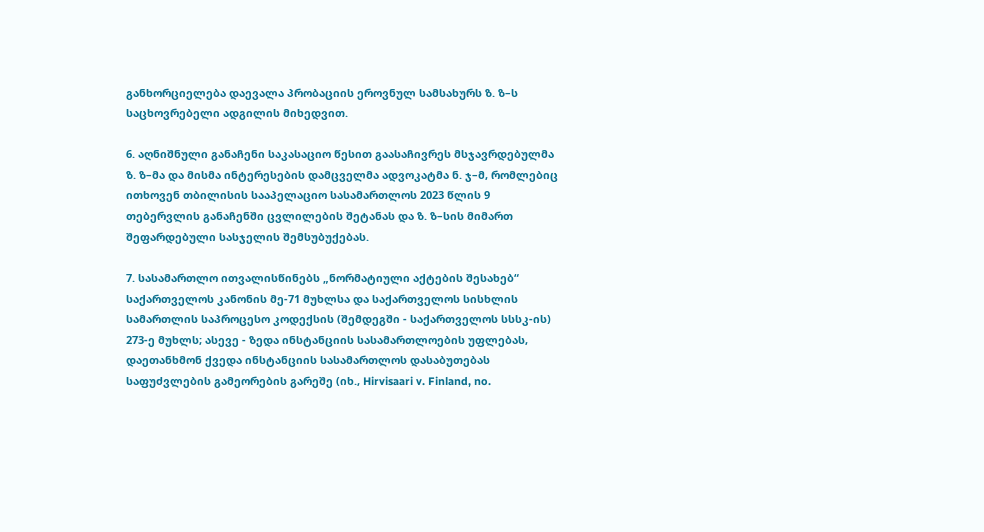განხორციელება დაევალა პრობაციის ეროვნულ სამსახურს ზ. ზ–ს საცხოვრებელი ადგილის მიხედვით.

6. აღნიშნული განაჩენი საკასაციო წესით გაასაჩივრეს მსჯავრდებულმა ზ. ზ–მა და მისმა ინტერესების დამცველმა ადვოკატმა ნ. ჯ–მ, რომლებიც ითხოვენ თბილისის სააპელაციო სასამართლოს 2023 წლის 9 თებერვლის განაჩენში ცვლილების შეტანას და ზ. ზ–სის მიმართ შეფარდებული სასჯელის შემსუბუქებას.

7. სასამართლო ითვალისწინებს „ნორმატიული აქტების შესახებ“ საქართველოს კანონის მე-71 მუხლსა და საქართველოს სისხლის სამართლის საპროცესო კოდექსის (შემდეგში - საქართველოს სსსკ-ის) 273-ე მუხლს; ასევე - ზედა ინსტანციის სასამართლოების უფლებას, დაეთანხმონ ქვედა ინსტანციის სასამართლოს დასაბუთებას საფუძვლების გამეორების გარეშე (იხ., Hirvisaari v. Finland, no.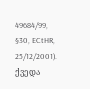49684/99, §30, ECtHR, 25/12/2001). ქვედა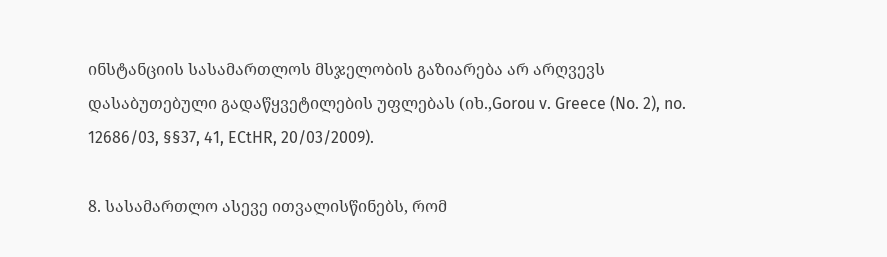ინსტანციის სასამართლოს მსჯელობის გაზიარება არ არღვევს დასაბუთებული გადაწყვეტილების უფლებას (იხ.,Gorou v. Greece (No. 2), no. 12686/03, §§37, 41, ECtHR, 20/03/2009).

8. სასამართლო ასევე ითვალისწინებს, რომ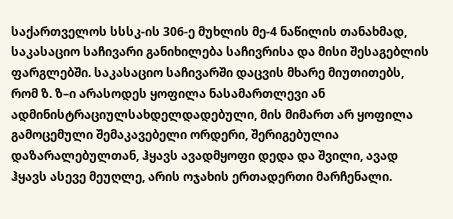საქართველოს სსსკ-ის 306-ე მუხლის მე-4 ნაწილის თანახმად, საკასაციო საჩივარი განიხილება საჩივრისა და მისი შესაგებლის ფარგლებში. საკასაციო საჩივარში დაცვის მხარე მიუთითებს, რომ ზ. ზ–ი არასოდეს ყოფილა ნასამართლევი ან ადმინისტრაციულსახდელდადებული, მის მიმართ არ ყოფილა გამოცემული შემაკავებელი ორდერი, შერიგებულია დაზარალებულთან, ჰყავს ავადმყოფი დედა და შვილი, ავად ჰყავს ასევე მეუღლე, არის ოჯახის ერთადერთი მარჩენალი.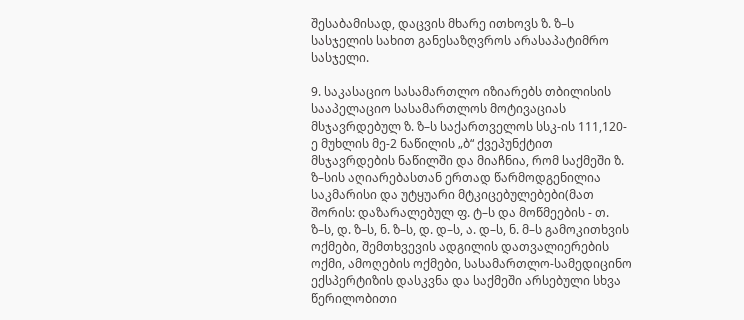შესაბამისად, დაცვის მხარე ითხოვს ზ. ზ–ს სასჯელის სახით განესაზღვროს არასაპატიმრო სასჯელი.

9. საკასაციო სასამართლო იზიარებს თბილისის სააპელაციო სასამართლოს მოტივაციას მსჯავრდებულ ზ. ზ–ს საქართველოს სსკ-ის 111,120-ე მუხლის მე-2 ნაწილის „ბ“ ქვეპუნქტით მსჯავრდების ნაწილში და მიაჩნია, რომ საქმეში ზ. ზ–სის აღიარებასთან ერთად წარმოდგენილია საკმარისი და უტყუარი მტკიცებულებები(მათ შორის: დაზარალებულ ფ. ტ–ს და მოწმეების - თ. ზ–ს, დ. ზ–ს, ნ. ზ–ს, დ. დ–ს, ა. დ–ს, ნ. მ–ს გამოკითხვის ოქმები, შემთხვევის ადგილის დათვალიერების ოქმი, ამოღების ოქმები, სასამართლო-სამედიცინო ექსპერტიზის დასკვნა და საქმეში არსებული სხვა წერილობითი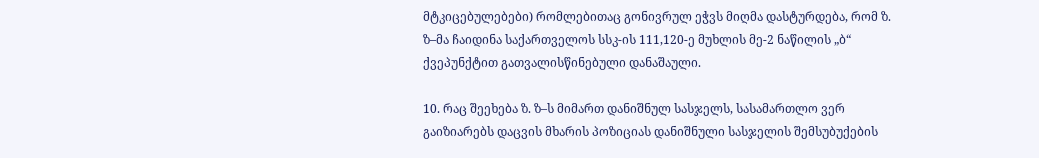მტკიცებულებები) რომლებითაც გონივრულ ეჭვს მიღმა დასტურდება, რომ ზ. ზ–მა ჩაიდინა საქართველოს სსკ-ის 111,120-ე მუხლის მე-2 ნაწილის „ბ“ ქვეპუნქტით გათვალისწინებული დანაშაული.

10. რაც შეეხება ზ. ზ–ს მიმართ დანიშნულ სასჯელს, სასამართლო ვერ გაიზიარებს დაცვის მხარის პოზიციას დანიშნული სასჯელის შემსუბუქების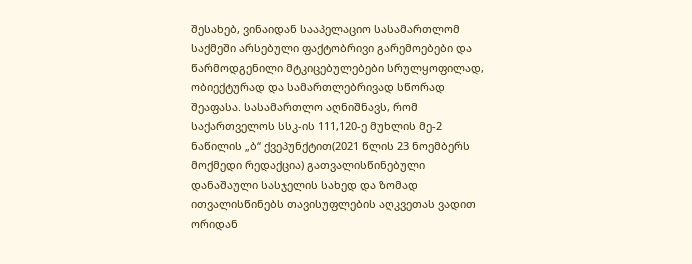შესახებ, ვინაიდან სააპელაციო სასამართლომ საქმეში არსებული ფაქტობრივი გარემოებები და წარმოდგენილი მტკიცებულებები სრულყოფილად, ობიექტურად და სამართლებრივად სწორად შეაფასა. სასამართლო აღნიშნავს, რომ საქართველოს სსკ-ის 111,120-ე მუხლის მე-2 ნაწილის „ბ“ ქვეპუნქტით(2021 წლის 23 ნოემბერს მოქმედი რედაქცია) გათვალისწინებული დანაშაული სასჯელის სახედ და ზომად ითვალისწინებს თავისუფლების აღკვეთას ვადით ორიდან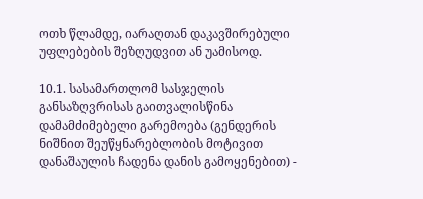ოთხ წლამდე, იარაღთან დაკავშირებული უფლებების შეზღუდვით ან უამისოდ.

10.1. სასამართლომ სასჯელის განსაზღვრისას გაითვალისწინა დამამძიმებელი გარემოება (გენდერის ნიშნით შეუწყნარებლობის მოტივით დანაშაულის ჩადენა დანის გამოყენებით) -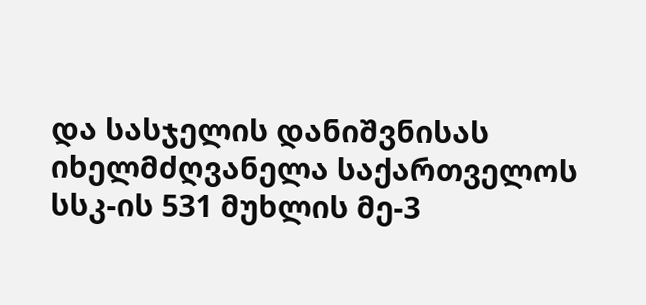და სასჯელის დანიშვნისას იხელმძღვანელა საქართველოს სსკ-ის 531 მუხლის მე-3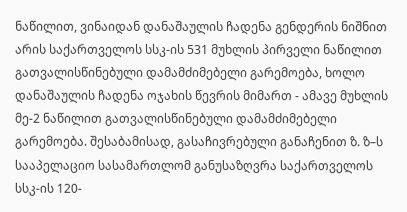ნაწილით, ვინაიდან დანაშაულის ჩადენა გენდერის ნიშნით არის საქართველოს სსკ-ის 531 მუხლის პირველი ნაწილით გათვალისწინებული დამამძიმებელი გარემოება, ხოლო დანაშაულის ჩადენა ოჯახის წევრის მიმართ - ამავე მუხლის მე-2 ნაწილით გათვალისწინებული დამამძიმებელი გარემოება. შესაბამისად, გასაჩივრებული განაჩენით ზ. ზ–ს სააპელაციო სასამართლომ განუსაზღვრა საქართველოს სსკ-ის 120-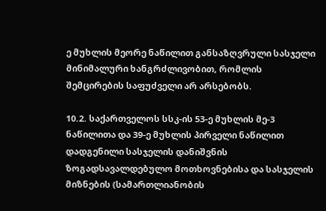ე მუხლის მეორე ნაწილით განსაზღვრული სასჯელი მინიმალური ხანგრძლივობით, რომლის შემცირების საფუძველი არ არსებობს.

10.2. საქართველოს სსკ-ის 53-ე მუხლის მე-3 ნაწილითა და 39-ე მუხლის პირველი ნაწილით დადგენილი სასჯელის დანიშვნის ზოგადსავალდებულო მოთხოვნებისა და სასჯელის მიზნების (სამართლიანობის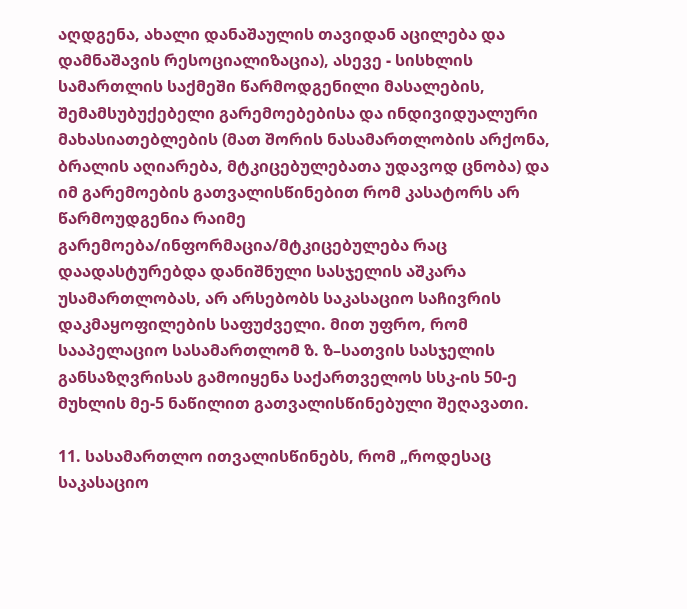აღდგენა, ახალი დანაშაულის თავიდან აცილება და დამნაშავის რესოციალიზაცია), ასევე - სისხლის სამართლის საქმეში წარმოდგენილი მასალების, შემამსუბუქებელი გარემოებებისა და ინდივიდუალური მახასიათებლების (მათ შორის ნასამართლობის არქონა, ბრალის აღიარება, მტკიცებულებათა უდავოდ ცნობა) და იმ გარემოების გათვალისწინებით რომ კასატორს არ წარმოუდგენია რაიმე გარემოება/ინფორმაცია/მტკიცებულება რაც დაადასტურებდა დანიშნული სასჯელის აშკარა უსამართლობას, არ არსებობს საკასაციო საჩივრის დაკმაყოფილების საფუძველი. მით უფრო, რომ სააპელაციო სასამართლომ ზ. ზ–სათვის სასჯელის განსაზღვრისას გამოიყენა საქართველოს სსკ-ის 50-ე მუხლის მე-5 ნაწილით გათვალისწინებული შეღავათი.

11. სასამართლო ითვალისწინებს, რომ „როდესაც საკასაციო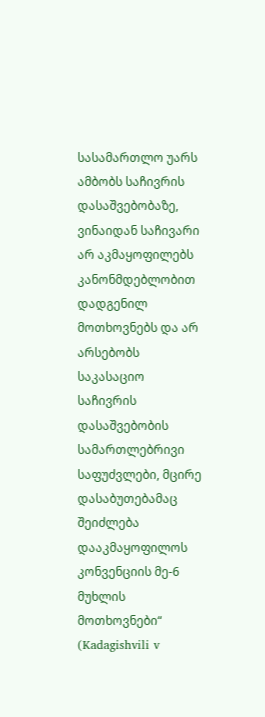სასამართლო უარს ამბობს საჩივრის დასაშვებობაზე, ვინაიდან საჩივარი არ აკმაყოფილებს კანონმდებლობით დადგენილ მოთხოვნებს და არ არსებობს საკასაციო საჩივრის დასაშვებობის სამართლებრივი საფუძვლები, მცირე დასაბუთებამაც შეიძლება დააკმაყოფილოს კონვენციის მე-6 მუხლის მოთხოვნები“ (Kadagishvili v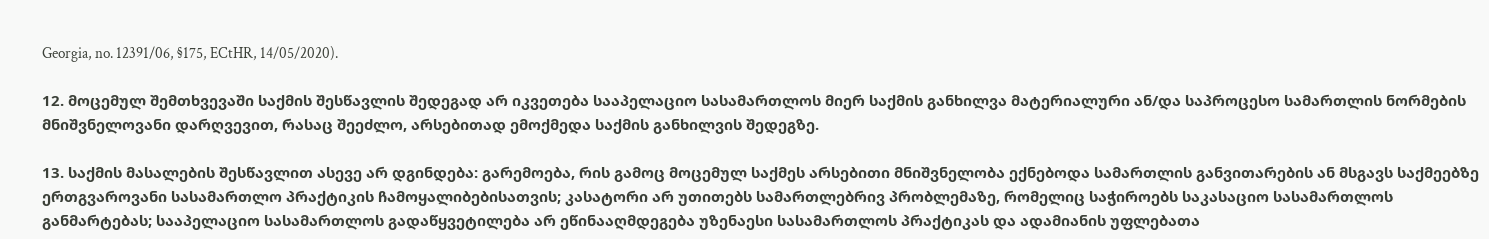Georgia, no. 12391/06, §175, ECtHR, 14/05/2020).

12. მოცემულ შემთხვევაში საქმის შესწავლის შედეგად არ იკვეთება სააპელაციო სასამართლოს მიერ საქმის განხილვა მატერიალური ან/და საპროცესო სამართლის ნორმების მნიშვნელოვანი დარღვევით, რასაც შეეძლო, არსებითად ემოქმედა საქმის განხილვის შედეგზე.

13. საქმის მასალების შესწავლით ასევე არ დგინდება: გარემოება, რის გამოც მოცემულ საქმეს არსებითი მნიშვნელობა ექნებოდა სამართლის განვითარების ან მსგავს საქმეებზე ერთგვაროვანი სასამართლო პრაქტიკის ჩამოყალიბებისათვის; კასატორი არ უთითებს სამართლებრივ პრობლემაზე, რომელიც საჭიროებს საკასაციო სასამართლოს განმარტებას; სააპელაციო სასამართლოს გადაწყვეტილება არ ეწინააღმდეგება უზენაესი სასამართლოს პრაქტიკას და ადამიანის უფლებათა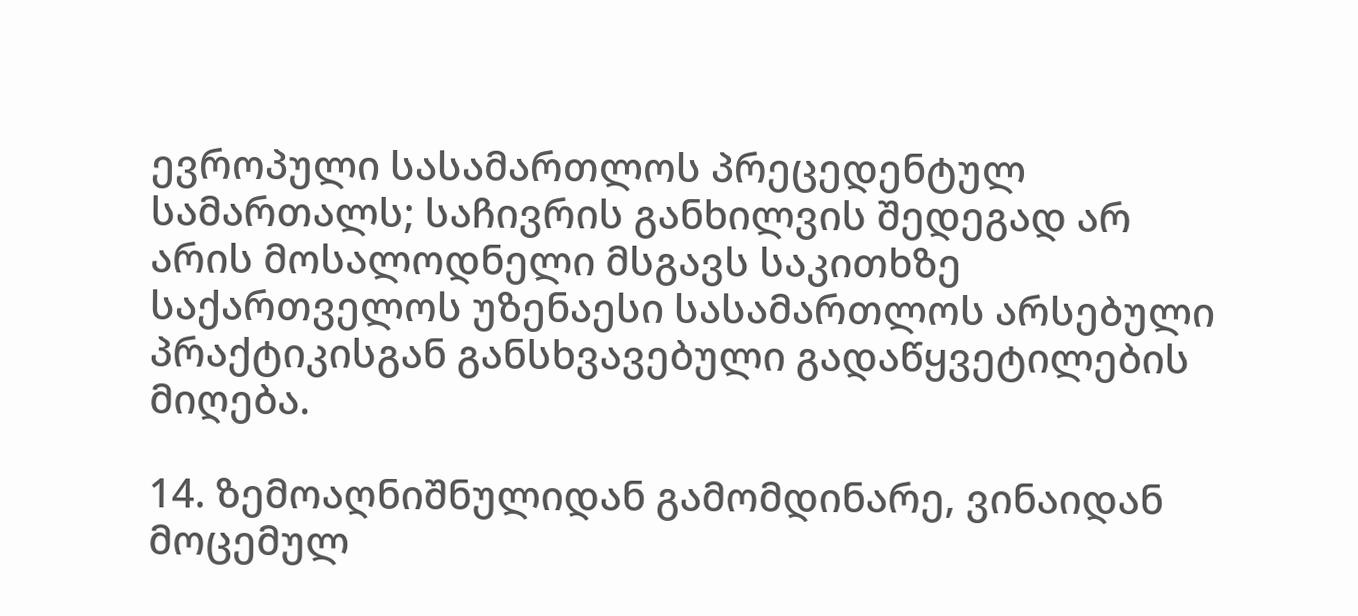ევროპული სასამართლოს პრეცედენტულ სამართალს; საჩივრის განხილვის შედეგად არ არის მოსალოდნელი მსგავს საკითხზე საქართველოს უზენაესი სასამართლოს არსებული პრაქტიკისგან განსხვავებული გადაწყვეტილების მიღება.

14. ზემოაღნიშნულიდან გამომდინარე, ვინაიდან მოცემულ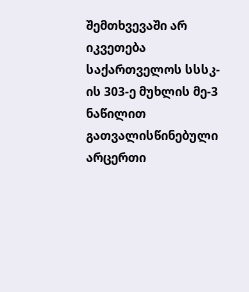შემთხვევაში არ იკვეთება საქართველოს სსსკ-ის 303-ე მუხლის მე-3 ნაწილით გათვალისწინებული არცერთი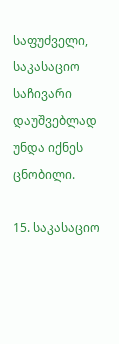საფუძველი, საკასაციო საჩივარი დაუშვებლად უნდა იქნეს ცნობილი.

15. საკასაციო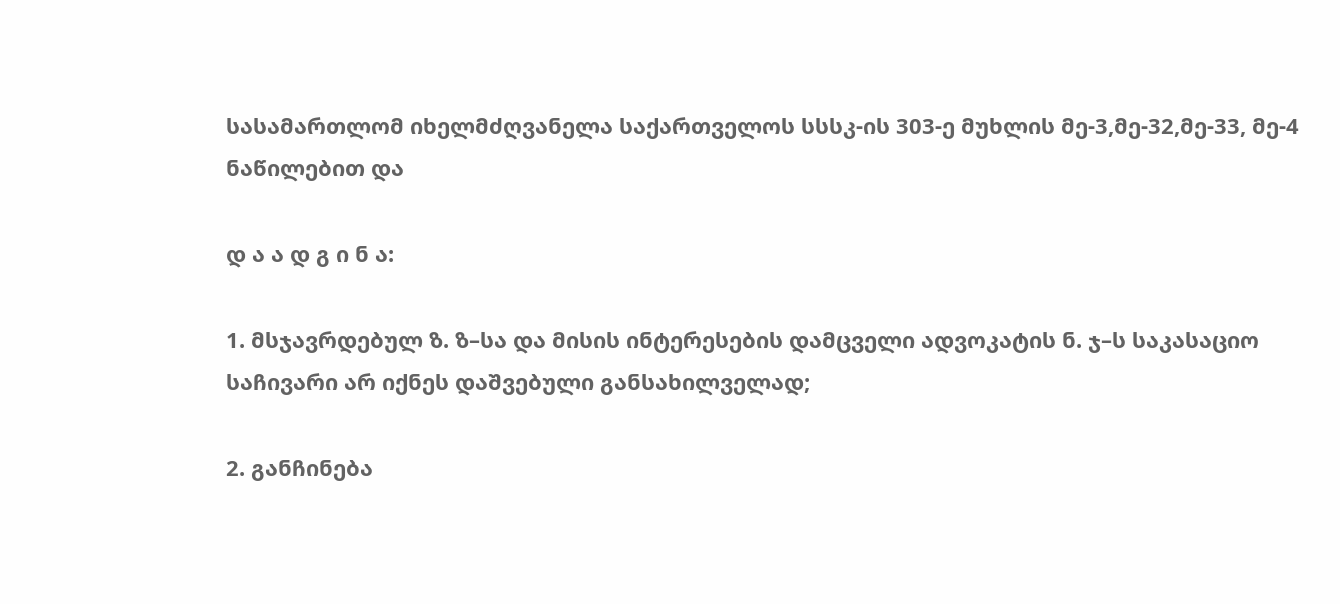სასამართლომ იხელმძღვანელა საქართველოს სსსკ-ის 303-ე მუხლის მე-3,მე-32,მე-33, მე-4 ნაწილებით და

დ ა ა დ გ ი ნ ა:

1. მსჯავრდებულ ზ. ზ–სა და მისის ინტერესების დამცველი ადვოკატის ნ. ჯ–ს საკასაციო საჩივარი არ იქნეს დაშვებული განსახილველად;

2. განჩინება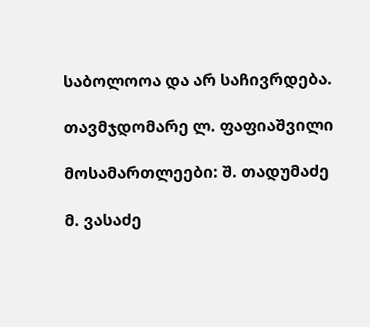საბოლოოა და არ საჩივრდება.

თავმჯდომარე ლ. ფაფიაშვილი

მოსამართლეები: შ. თადუმაძე

მ. ვასაძე